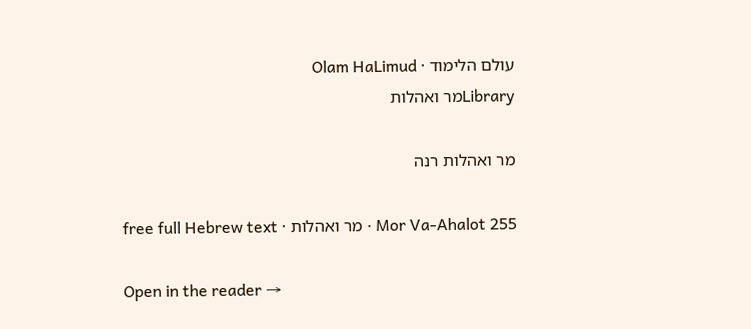עולם הלימוד · Olam HaLimud
Libraryמר ואהלות

מר ואהלות רנה

Mor Va-Ahalot 255 · מר ואהלות · free full Hebrew text

Open in the reader →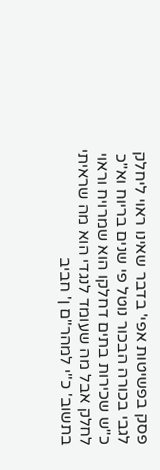פסק בפשיטות אפי' בדבר שאינו ראוי ליחלק לגבי בכורה הבכור נוטל פי שנים בריוח וא"כ כ"ש שכירות בתים דחלקו הוא שמרויח וראוי לחלק אבל מה שעומד לנגדי הוא מה שראיתי בתשוב' כ"י למהר"ם ן' חביב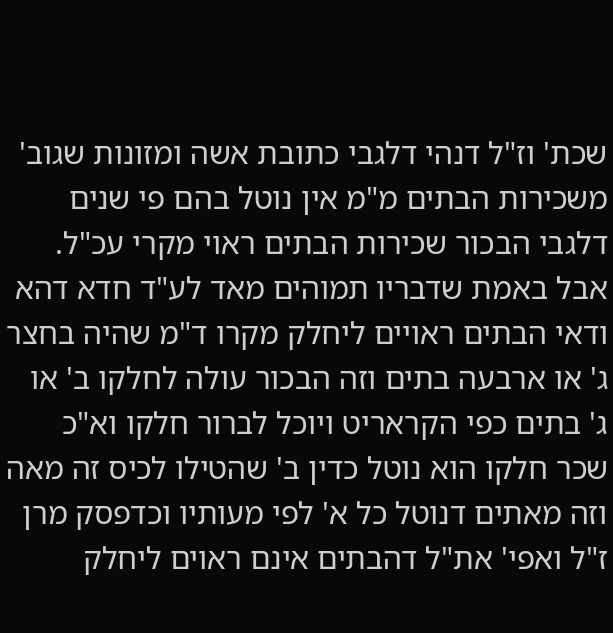שכת' וז"ל דנהי דלגבי כתובת אשה ומזונות שגוב' משכירות הבתים מ"מ אין נוטל בהם פי שנים דלגבי הבכור שכירות הבתים ראוי מקרי עכ"ל. אבל באמת שדבריו תמוהים מאד לע"ד חדא דהא ודאי הבתים ראויים ליחלק מקרו ד"מ שהיה בחצר ג' או ארבעה בתים וזה הבכור עולה לחלקו ב' או ג' בתים כפי הקראריט ויוכל לברור חלקו וא"כ שכר חלקו הוא נוטל כדין ב' שהטילו לכיס זה מאה וזה מאתים דנוטל כל א' לפי מעותיו וכדפסק מרן ז"ל ואפי' את"ל דהבתים אינם ראוים ליחלק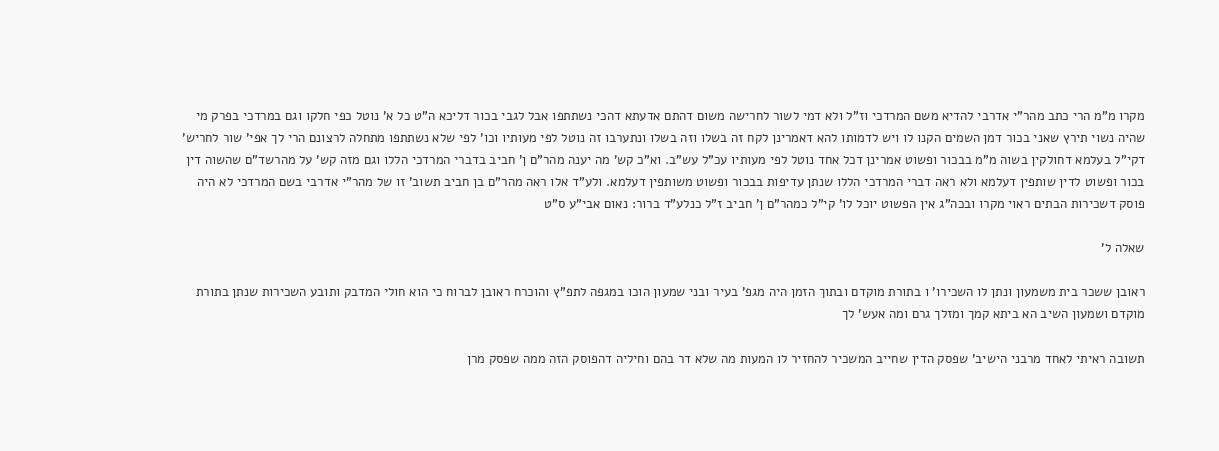מקרו מ"מ הרי כתב מהר"י אדרבי להדיא משם המרדכי וז"ל ולא דמי לשור לחרישה משום דהתם אדעתא דהכי נשתתפו אבל לגבי בכור דליכא ה"ט כל א' נוטל כפי חלקו וגם במרדכי בפרק מי שהיה נשוי תירץ שאני בכור דמן השמים הקנו לו ויש לדמותו להא דאמרינן לקח זה בשלו וזה בשלו ונתערבו זה נוטל לפי מעותיו וכו' לפי שלא נשתתפו מתחלה לרצונם הרי לך אפי' שור לחריש' דקי"ל בעלמא דחולקין בשוה מ"מ בבכור ופשוט אמרינן דכל אחד נוטל לפי מעותיו עכ"ל עש"ב. וא"כ קש' מה יענה מהר"ם ן' חביב בדברי המרדכי הללו וגם מזה קש' על מהרשד"ם שהשוה דין בכור ופשוט לדין שותפין דעלמא ולא ראה דברי המרדכי הללו שנתן עדיפות בבכור ופשוט משותפין דעלמא. ולע"ד אלו ראה מהר"ם בן חביב תשוב' זו של מהר"י אדרבי בשם המרדכי לא היה פוסק דשכירות הבתים ראוי מקרו ובכה"ג אין הפשוט יוכל לו' קי"ל כמהר"ם ן' חביב ז"ל כנלע"ד ברור: נאום אבי"ע ס"ט

שאלה ל'

ראובן ששכר בית משמעון ונתן לו השכירו' ו בתורת מוקדם ובתוך הזמן היה מגפ' בעיר ובני שמעון הוכו במגפה לתפ"ץ והוכרח ראובן לברוח כי הוא חולי המדבק ותובע השכירות שנתן בתורת מוקדם ושמעון השיב הא ביתא קמך ומזלך גרם ומה אעש' לך

תשובה ראיתי לאחד מרבני הישיב' שפסק הדין שחייב המשכיר להחזיר לו המעות מה שלא דר בהם וחיליה דהפוסק הזה ממה שפסק מרן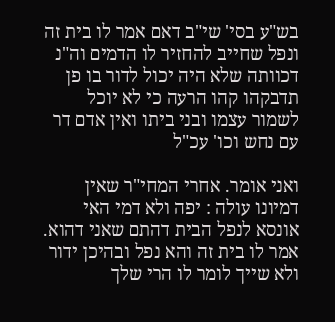בש"ע בסי' שי"ב דאם אמר לו בית זה ונפל שחייב להחזיר לו הדמים וה"נ דכוותה שלא היה יכול לדור בו פן תדבקהו קהו הרעה כי לא יוכל לשמור עצמו ובני ביתו ואין אדם דר עם נחש וכו' עכ"ל

ואני אומר. אחרי המחי"ר שאין דמיונו עולה : יפה ולא דמי האי אונסא לנפל הבית דהתם שאני דהוא. אמר לו בית זה והא נפל ובהיכן ידור ולא שייך לומר לו הרי שלך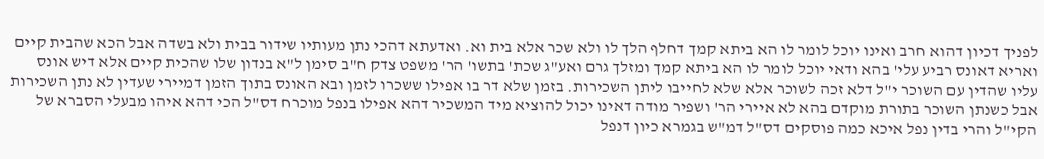לפניך דכיון דהוא חרב ואינו יוכל לומר לו הא ביתא קמך דחלף הלך לו ולא שכר אלא בית וא. ואדעתא דהכי נתן מעותיו שידור בבית ולא בשדה אבל הכא שהבית קיים ואריא דאונס רביע עלי' בהא ודאי יוכל לומר לו הא ביתא קמך ומזלך גרם ואע"ג שכת' בתשו' הר' משפט צדק ח"ב סימן ל"א בנדון שלו שהכית קיים אלא דיש אונס עליו שהדין עם השוכר י"ל דלא זכה לשוכר אלא שלא לחייבו ליתן השכירות. בזמן שלא דר בו אפילו ששכרו לזמן ובא האונס בתוך הזמן דמיירי שעדין לא נתן השכירות אבל כשנתן השוכר בתורת מוקדם בהא לא איירי הר' ושפיר מודה דאינו יכול להוציא מיד המשכיר דהא אפילו בנפל מוכרח דס"ל הכי דהא איהו מבעלי הסברא של הקי"ל והרי בדין נפל איכא כמה פוסקים דס"ל דמ"ש בגמרא כיון דנפל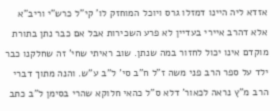אזדא ליה היינו דמזלו גרס ויוכל המוחזק לו' קי"ל כרש"י וריב"א אלא דהרב איירי בעדיין לא פרע השכירות אבל אם כבר נתן בתורת מוקדם אינו יכול לחזור במה שנתן. שוב ראיתי שחי' זה שחלקנו כבר ילד על ספר הרב פני משה ז"ל ח"ב סי' ל"ב ע"ש. והנה מתוך דברי הרב מ"ץ נראה לכאור' דלא ס"ל כהאי חלוקא שהרי בסימן ל"ב כתב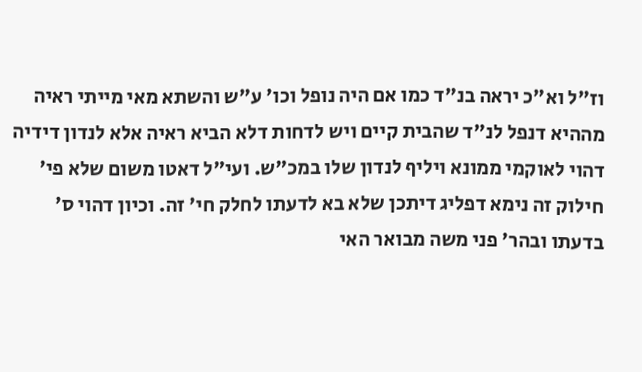וז"ל וא"כ יראה בנ"ד כמו אם היה נופל וכו' ע"ש והשתא מאי מייתי ראיה מההיא דנפל לנ"ד שהבית קיים ויש לדחות דלא הביא ראיה אלא לנדון דידיה דהוי לאוקמי ממונא ויליף לנדון שלו במכ"ש. ועי"ל דאטו משום שלא פי' חילוק זה נימא דפליג דיתכן שלא בא לדעתו לחלק חי' זה. וכיון דהוי ס' בדעתו ובהר' פני משה מבואר האי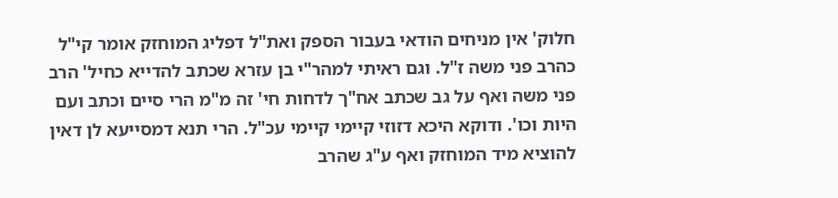חלוק' אין מניחים הודאי בעבור הספק ואת"ל דפליג המוחזק אומר קי"ל כהרב פני משה ז"ל. וגם ראיתי למהר"י בן עזרא שכתב להדייא כחיל' הרב פני משה ואף על גב שכתב אח"ך לדחות חי' זה מ"מ הרי סיים וכתב ועם היות וכו'. ודוקא היכא דזוזי קיימי קיימי עכ"ל. הרי תנא דמסייעא לן דאין להוציא מיד המוחזק ואף ע"ג שהרב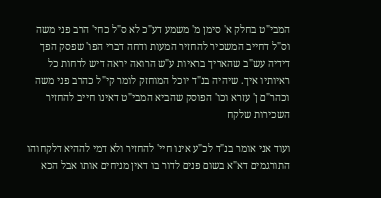המבי"ט בחלק א' סימן מ' משמע דע"כ לא ס"ל כחי' הרב פני משה וס"ל דחייב המשכיר להחזיר המעות ודחה דברי הפו' שפסק הפך דידיה עש"ב שהאריך בראיות ע"ש הרואה יראה דיש לדחות כל ראיותיו איך. שיהיה בנ"ד יוכל המוחזק לומר קי"ל כהרב פני משה וכהר"ם ן' עזרא וכו' הפוסק שהביא המבי"ט דאינו חייב להחזיר השכירות שלקח

ועוד אני אומר בנ"ד לכ"ע אינו חיי' להחזיר ולא דמי לההיא דלקחוהו התורגמים דא"א בשום פנים לדור בו דאין מניחים אותו אבל הכא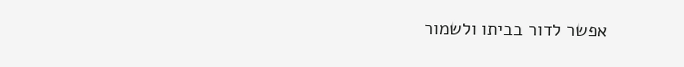אפשר לדור בביתו ולשמור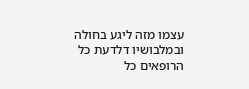עצמו מזה ליגע בחולה ובמלבושיו דלדעת כל הרופאים כל